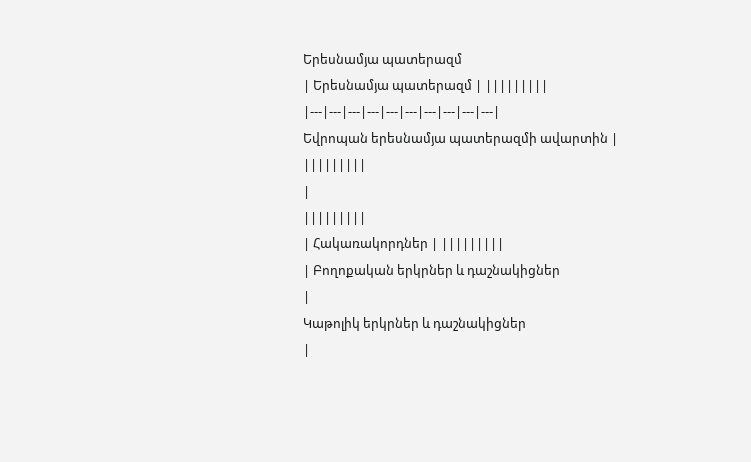Երեսնամյա պատերազմ
| Երեսնամյա պատերազմ | |||||||||
|---|---|---|---|---|---|---|---|---|---|
Եվրոպան երեսնամյա պատերազմի ավարտին |
|||||||||
|
|||||||||
| Հակառակորդներ | |||||||||
| Բողոքական երկրներ և դաշնակիցներ
|
Կաթոլիկ երկրներ և դաշնակիցներ
|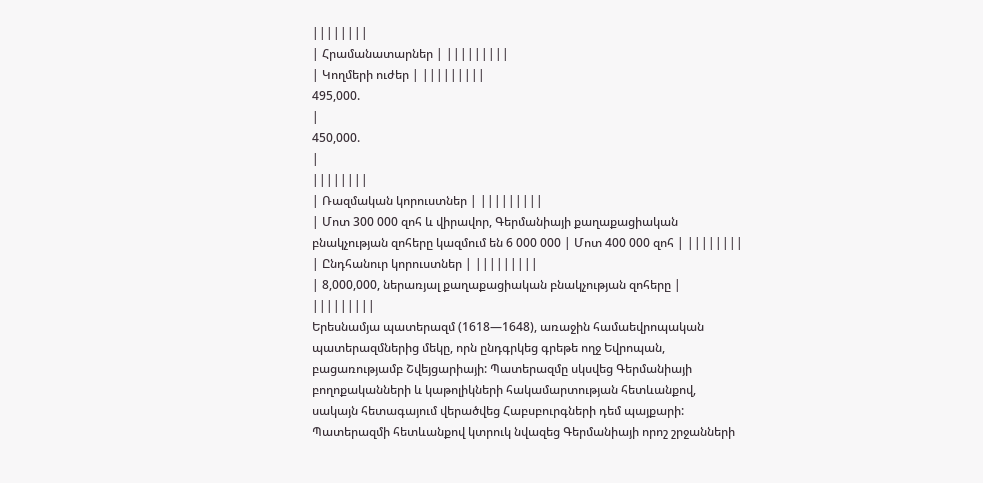||||||||
| Հրամանատարներ | |||||||||
| Կողմերի ուժեր | |||||||||
495,000.
|
450,000.
|
||||||||
| Ռազմական կորուստներ | |||||||||
| Մոտ 300 000 զոհ և վիրավոր, Գերմանիայի քաղաքացիական բնակչության զոհերը կազմում են 6 000 000 | Մոտ 400 000 զոհ | ||||||||
| Ընդհանուր կորուստներ | |||||||||
| 8,000,000, ներառյալ քաղաքացիական բնակչության զոհերը | |||||||||
Երեսնամյա պատերազմ (1618—1648), առաջին համաեվրոպական պատերազմներից մեկը, որն ընդգրկեց գրեթե ողջ Եվրոպան, բացառությամբ Շվեյցարիայի: Պատերազմը սկսվեց Գերմանիայի բողոքականների և կաթոլիկների հակամարտության հետևանքով, սակայն հետագայում վերածվեց Հաբսբուրգների դեմ պայքարի: Պատերազմի հետևանքով կտրուկ նվազեց Գերմանիայի որոշ շրջանների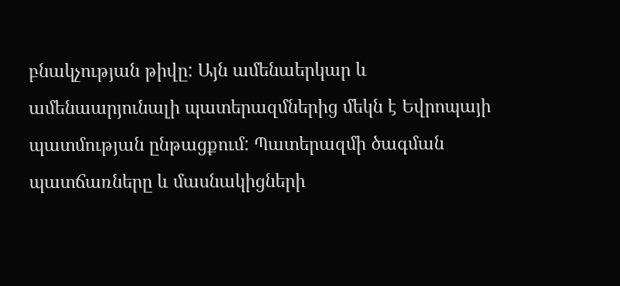բնակչության թիվը: Այն ամենաերկար և ամենաարյունալի պատերազմներից մեկն է Եվրոպայի պատմության ընթացքում: Պատերազմի ծագման պատճառները և մասնակիցների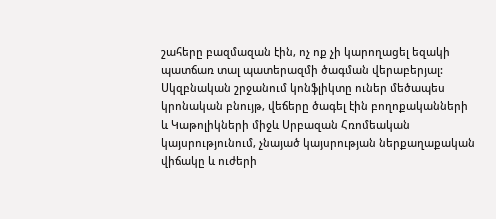շահերը բազմազան էին, ոչ ոք չի կարողացել եզակի պատճառ տալ պատերազմի ծագման վերաբերյալ: Սկզբնական շրջանում կոնֆլիկտը ուներ մեծապես կրոնական բնույթ, վեճերը ծագել էին բողոքականների և Կաթոլիկների միջև Սրբազան Հռոմեական կայսրությունում, չնայած կայսրության ներքաղաքական վիճակը և ուժերի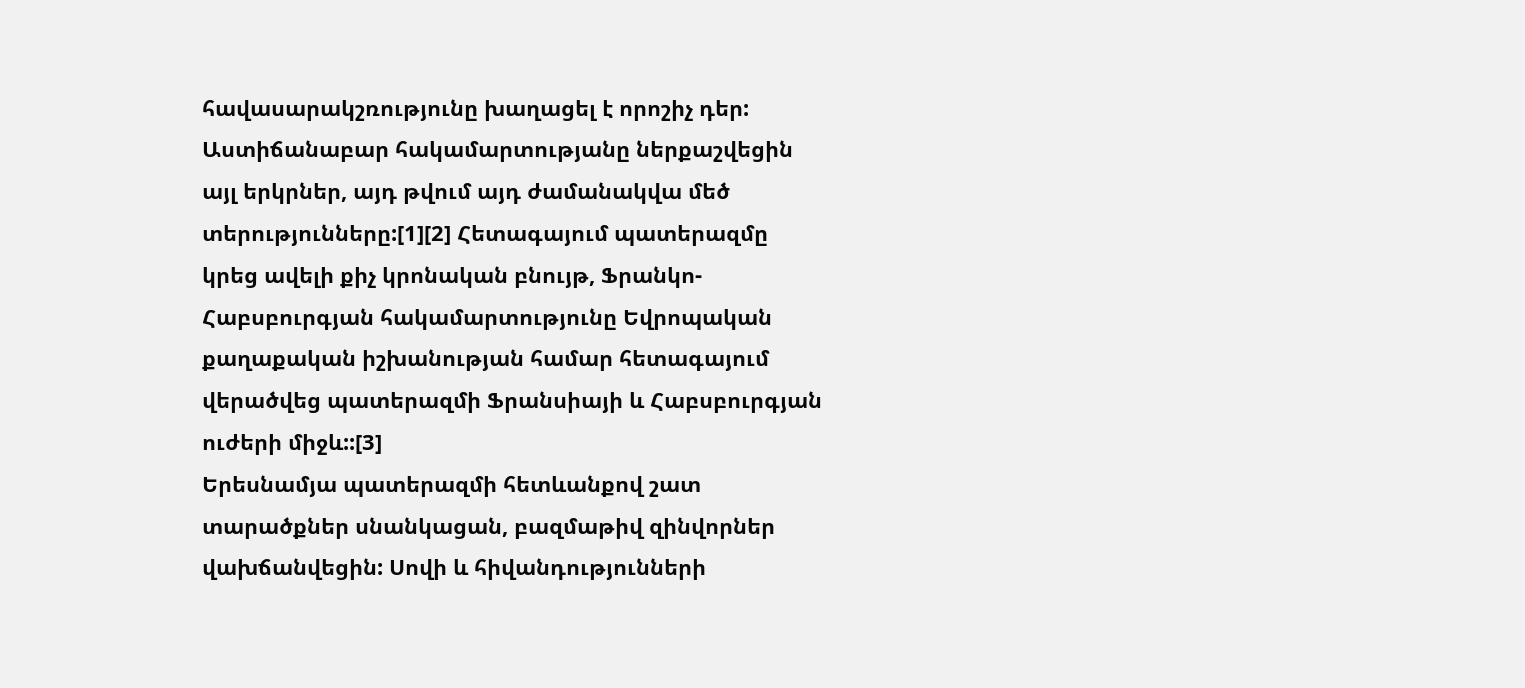հավասարակշռությունը խաղացել է որոշիչ դեր: Աստիճանաբար հակամարտությանը ներքաշվեցին այլ երկրներ, այդ թվում այդ ժամանակվա մեծ տերությունները:[1][2] Հետագայում պատերազմը կրեց ավելի քիչ կրոնական բնույթ, Ֆրանկո-Հաբսբուրգյան հակամարտությունը Եվրոպական քաղաքական իշխանության համար հետագայում վերածվեց պատերազմի Ֆրանսիայի և Հաբսբուրգյան ուժերի միջև::[3]
Երեսնամյա պատերազմի հետևանքով շատ տարածքներ սնանկացան, բազմաթիվ զինվորներ վախճանվեցին: Սովի և հիվանդությունների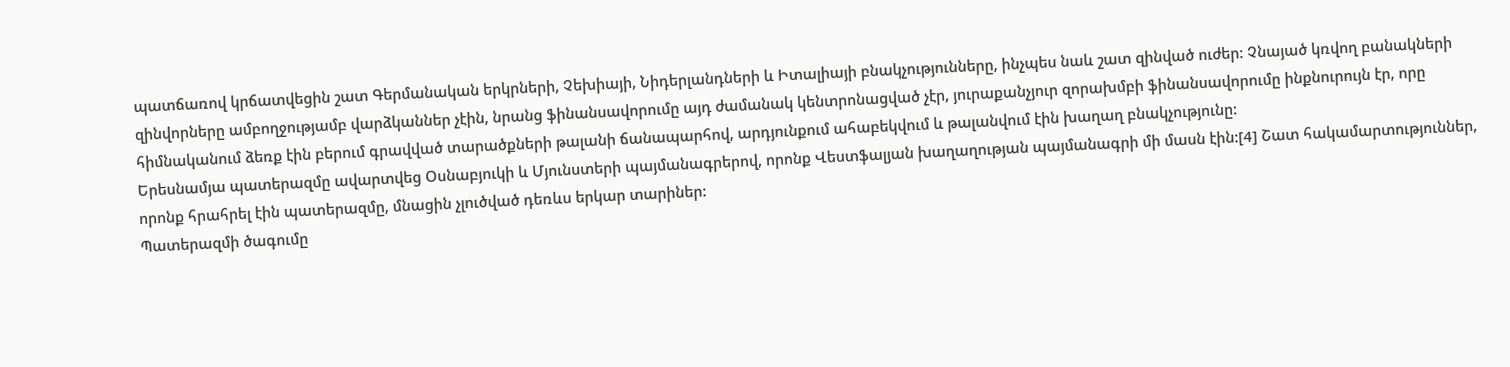պատճառով կրճատվեցին շատ Գերմանական երկրների, Չեխիայի, Նիդերլանդների և Իտալիայի բնակչությունները, ինչպես նաև շատ զինված ուժեր: Չնայած կռվող բանակների զինվորները ամբողջությամբ վարձկաններ չէին, նրանց ֆինանսավորումը այդ ժամանակ կենտրոնացված չէր, յուրաքանչյուր զորախմբի ֆինանսավորումը ինքնուրույն էր, որը հիմնականում ձեռք էին բերում գրավված տարածքների թալանի ճանապարհով, արդյունքում ահաբեկվում և թալանվում էին խաղաղ բնակչությունը:
Երեսնամյա պատերազմը ավարտվեց Օսնաբյուկի և Մյունստերի պայմանագրերով, որոնք Վեստֆալյան խաղաղության պայմանագրի մի մասն էին:[4] Շատ հակամարտություններ, որոնք հրահրել էին պատերազմը, մնացին չլուծված դեռևս երկար տարիներ:
Պատերազմի ծագումը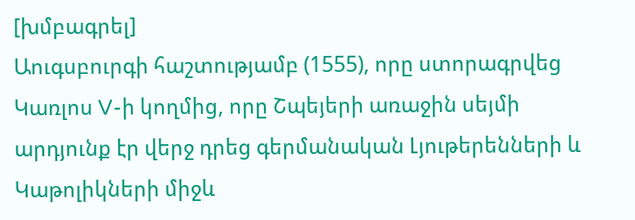[խմբագրել]
Աուգսբուրգի հաշտությամբ (1555), որը ստորագրվեց Կառլոս V-ի կողմից, որը Շպեյերի առաջին սեյմի արդյունք էր վերջ դրեց գերմանական Լյութերենների և Կաթոլիկների միջև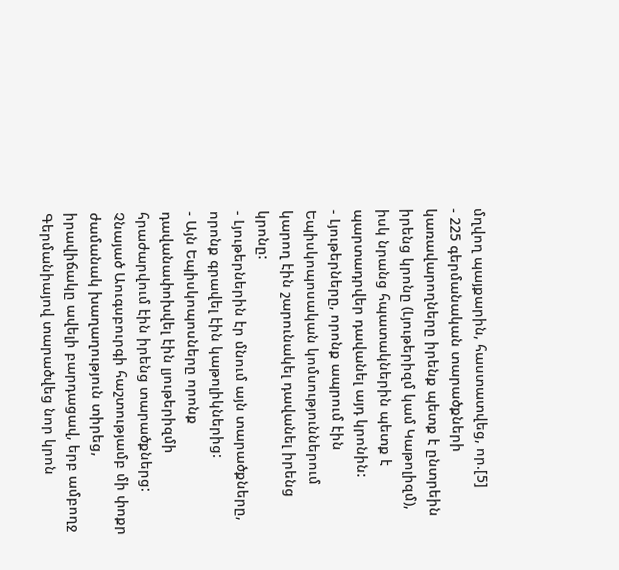մղվող պայքարին, հաստատվեց, որ.[5]
- 225 գերմանական տարածքների կառավարողները իրենք պետք է ընտրեին իրենց կրոնը (Լյութերիզմ կամ Կաթոլիզմ), իսկ նրանց հպատակներին պետք է պարտադրվեր դավանել այդ կրոնին:
- Լյութերները, որոնք ապրում էին Եպիսկոպոսական կոմսություններում կարող էին շարունակել դավանել իրենց կրոնը:
- Լյութերներին էր մնում այն տարածքները, որոնք գրավել էին կաթոլիկներից:
- Այն Եպիսկոպոսները որոնք դավանափոխվել էին լյութերիզմի հրաժարվում էին իրենց տարածքներց:
Չնայած Աուգսբուրգի հաշտությամբ մի փոքր ժամանակ խաղաղություն տիրեց, իրավիճակը ավելի բարդացավ, երբ ամբողջ Գերմանիայով տարածվեց նոր կրոն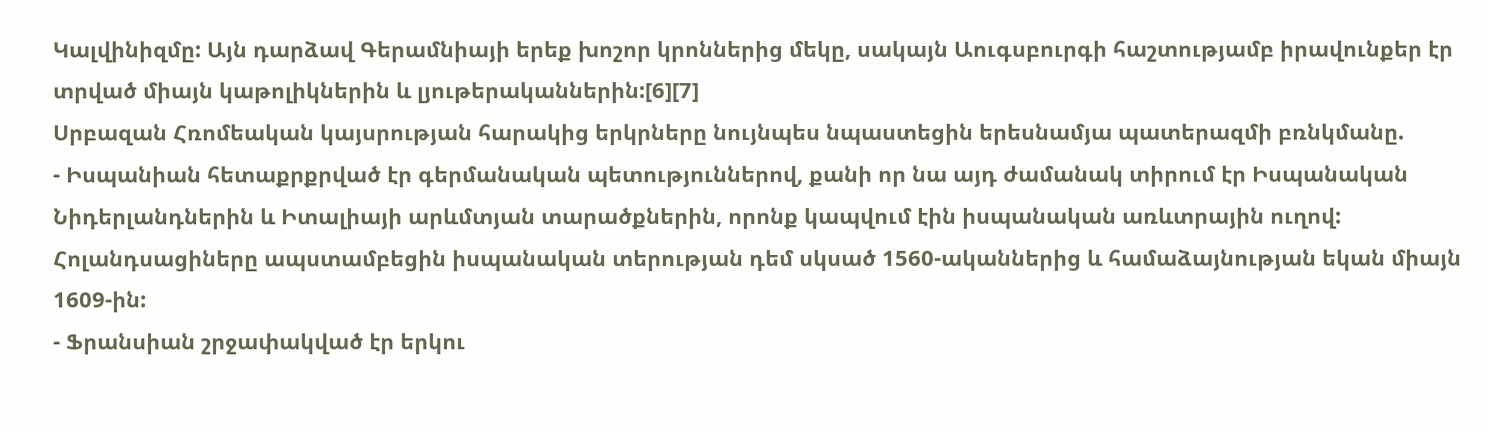Կալվինիզմը: Այն դարձավ Գերամնիայի երեք խոշոր կրոններից մեկը, սակայն Աուգսբուրգի հաշտությամբ իրավունքեր էր տրված միայն կաթոլիկներին և լյութերականներին:[6][7]
Սրբազան Հռոմեական կայսրության հարակից երկրները նույնպես նպաստեցին երեսնամյա պատերազմի բռնկմանը.
- Իսպանիան հետաքրքրված էր գերմանական պետություններով, քանի որ նա այդ ժամանակ տիրում էր Իսպանական Նիդերլանդներին և Իտալիայի արևմտյան տարածքներին, որոնք կապվում էին իսպանական առևտրային ուղով: Հոլանդսացիները ապստամբեցին իսպանական տերության դեմ սկսած 1560-ականներից և համաձայնության եկան միայն 1609-ին:
- Ֆրանսիան շրջափակված էր երկու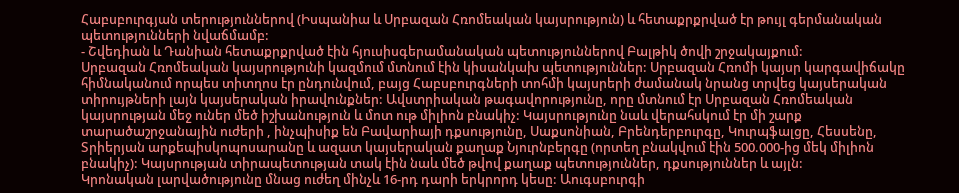Հաբսբուրգյան տերություններով (Իսպանիա և Սրբազան Հռոմեական կայսրություն) և հետաքրքրված էր թույլ գերմանական պետությունների նվաճմամբ:
- Շվեդիան և Դանիան հետաքրքրված էին հյուսիսգերամանական պետություններով Բալթիկ ծովի շրջակայքում:
Սրբազան Հռոմեական կայսրությունի կազմում մտնում էին կիսանկախ պետություններ: Սրբազան Հռոմի կայսր կարգավիճակը հիմնականում որպես տիտղոս էր ընդունվում, բայց Հաբսբուրգների տոհմի կայսրերի ժամանակ նրանց տրվեց կայսերական տիրույթների լայն կայսերական իրավունքներ: Ավստրիական թագավորությունը, որը մտնում էր Սրբազան Հռոմեական կայսրության մեջ ուներ մեծ իշխանություն և մոտ ութ միլիոն բնակիչ: Կայսրությունը նաև վերահսկում էր մի շարք տարածաշրջանային ուժերի , ինչպիսիք են Բավարիայի դքսությունը, Սաքսոնիան, Բրենդերբուրգը, Կուրպֆալցը, Հեսսենը, Տրիերյան արքեպիսկոպոսարանը և ազատ կայսերական քաղաք Նյուրնբերգը (որտեղ բնակվում էին 500.000-ից մեկ միլիոն բնակիչ): Կայսրության տիրապետության տակ էին նաև մեծ թվով քաղաք պետություններ, դքսություններ և այլն:
Կրոնական լարվածությունը մնաց ուժեղ մինչև 16-րդ դարի երկրորդ կեսը: Աուգսբուրգի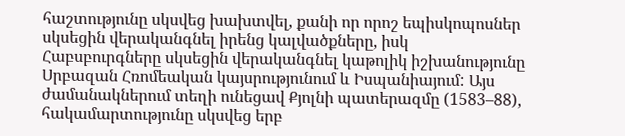հաշտությունը սկսվեց խախտվել, քանի որ որոշ եպիսկոպոսներ սկսեցին վերականգնել իրենց կալվածքները, իսկ Հաբսբուրգները սկսեցին վերականգնել կաթոլիկ իշխանությունը Սրբազան Հռոմեական կայսրությունում և Իսպանիայում: Այս ժամանակներում տեղի ունեցավ Քյոլնի պատերազմը (1583–88), հակամարտությունը սկսվեց երբ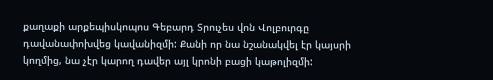քաղաքի արքեպիսկոպոս Գեբարդ Տրուչես վոն Վոլբուրգը դավանափոխվեց կավանիզմի: Քանի որ նա նշանակվել էր կայսրի կողմից, նա չէր կարող դավեր այլ կրոնի բացի կաթոլիզմի: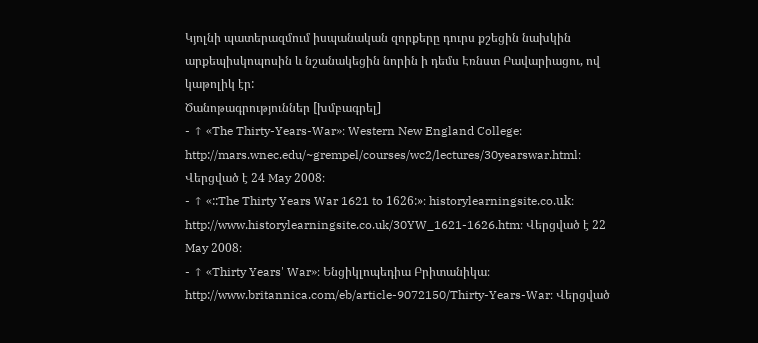Կյոլնի պատերազմում իսպանական զորքերը դուրս քշեցին նախկին արքեպիսկոպոսին և նշանակեցին նորին ի դեմս Էռնստ Բավարիացու, ով կաթոլիկ էր:
Ծանոթագրություններ [խմբագրել]
- ↑ «The Thirty-Years-War»։ Western New England College։ http://mars.wnec.edu/~grempel/courses/wc2/lectures/30yearswar.html։ Վերցված է 24 May 2008։
- ↑ «::The Thirty Years War 1621 to 1626:»։ historylearningsite.co.uk։ http://www.historylearningsite.co.uk/30YW_1621-1626.htm։ Վերցված է 22 May 2008։
- ↑ «Thirty Years' War»։ Ենցիկլոպեդիա Բրիտանիկա։ http://www.britannica.com/eb/article-9072150/Thirty-Years-War։ Վերցված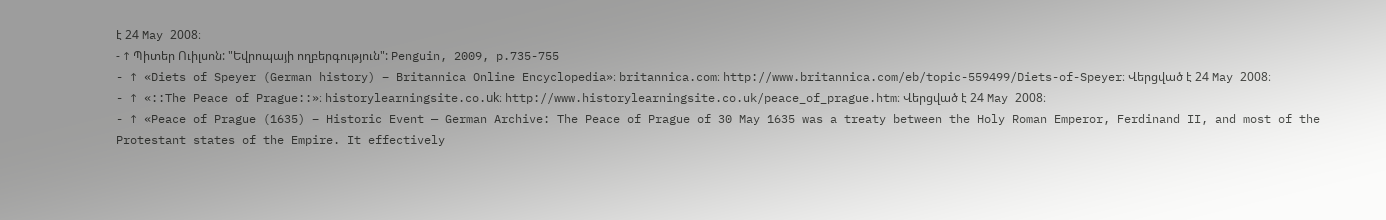է 24 May 2008։
- ↑ Պիտեր Ուիլսոն: "Եվրոպայի ողբերգություն": Penguin, 2009, p.735-755
- ↑ «Diets of Speyer (German history) – Britannica Online Encyclopedia»։ britannica.com։ http://www.britannica.com/eb/topic-559499/Diets-of-Speyer։ Վերցված է 24 May 2008։
- ↑ «::The Peace of Prague::»։ historylearningsite.co.uk։ http://www.historylearningsite.co.uk/peace_of_prague.htm։ Վերցված է 24 May 2008։
- ↑ «Peace of Prague (1635) – Historic Event — German Archive: The Peace of Prague of 30 May 1635 was a treaty between the Holy Roman Emperor, Ferdinand II, and most of the Protestant states of the Empire. It effectively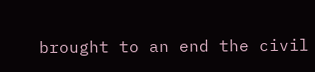brought to an end the civil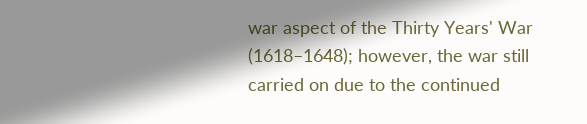war aspect of the Thirty Years' War (1618–1648); however, the war still carried on due to the continued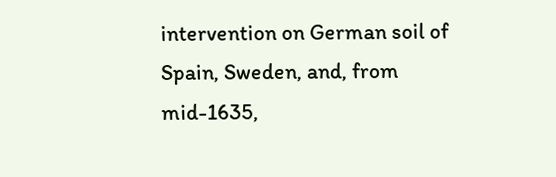intervention on German soil of Spain, Sweden, and, from mid-1635,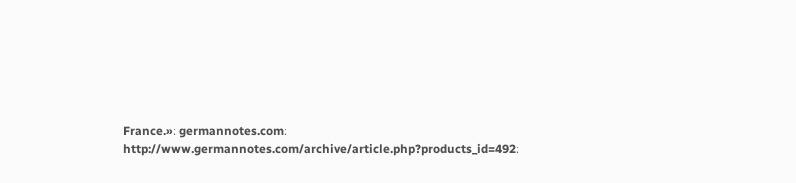France.»։ germannotes.com։ http://www.germannotes.com/archive/article.php?products_id=492։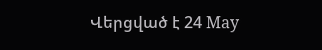Վերցված է 24 May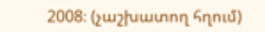2008։ (չաշխատող հղում)